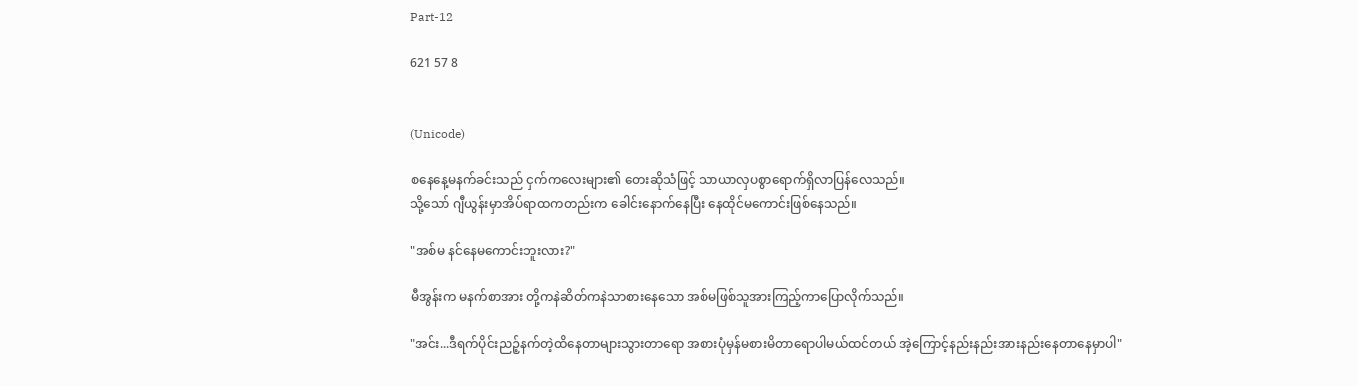Part-12

621 57 8


(Unicode)

စနေနေ့မနက်ခင်းသည် ငှက်ကလေးများ၏ တေးဆိုသံဖြင့် သာယာလှပစွာရောက်ရှိလာပြန်လေသည်။
သို့သော် ဂျီယွန်းမှာအိပ်ရာထကတည်းက ခေါင်းနောက်နေပြီး နေထိုင်မကောင်းဖြစ်နေသည်။

"အစ်မ နင်နေမကောင်းဘူးလား?"

မီအွန်းက မနက်စာအား တို့ကနဲဆိတ်ကနဲသာစားနေသော အစ်မဖြစ်သူအားကြည့်ကာပြောလိုက်သည်။

"အင်း...ဒီရက်ပိုင်းညဉ့်နက်တဲ့ထိနေတာများသွားတာရော အစားပုံမှန်မစားမိတာရောပါမယ်ထင်တယ် အဲ့ကြောင့်နည်းနည်းအားနည်းနေတာနေမှာပါ"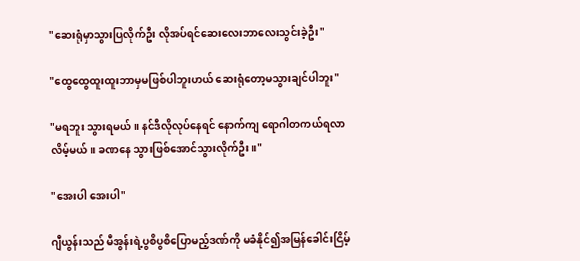"ဆေးရုံမှာသွားပြလိုက်ဦး လိုအပ်ရင်ဆေးလေးဘာလေးသွင်းခဲ့ဦး"

"ထွေထွေထူးထူးဘာမှမဖြစ်ပါဘူးဟယ် ဆေးရုံတော့မသွားချင်ပါဘူး"

"မရဘူး သွားရမယ်။ နင်ဒီလိုလုပ်နေရင် နောက်ကျ ရောဂါတကယ်ရလာလိမ့်မယ်။ ခဏနေ သွားဖြစ်အောင်သွားလိုက်ဦး။"

"အေးပါ အေးပါ"

ဂျီယွန်းသည် မီအွန်းရဲ့ပွစိပွစိပြောမည့်ဒဏ်ကို မခံနိုင်၍အမြန်ခေါင်းငြိမ့်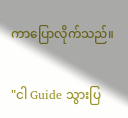ကာပြောလိုက်သည်။

"ငါ Guide သွားပြ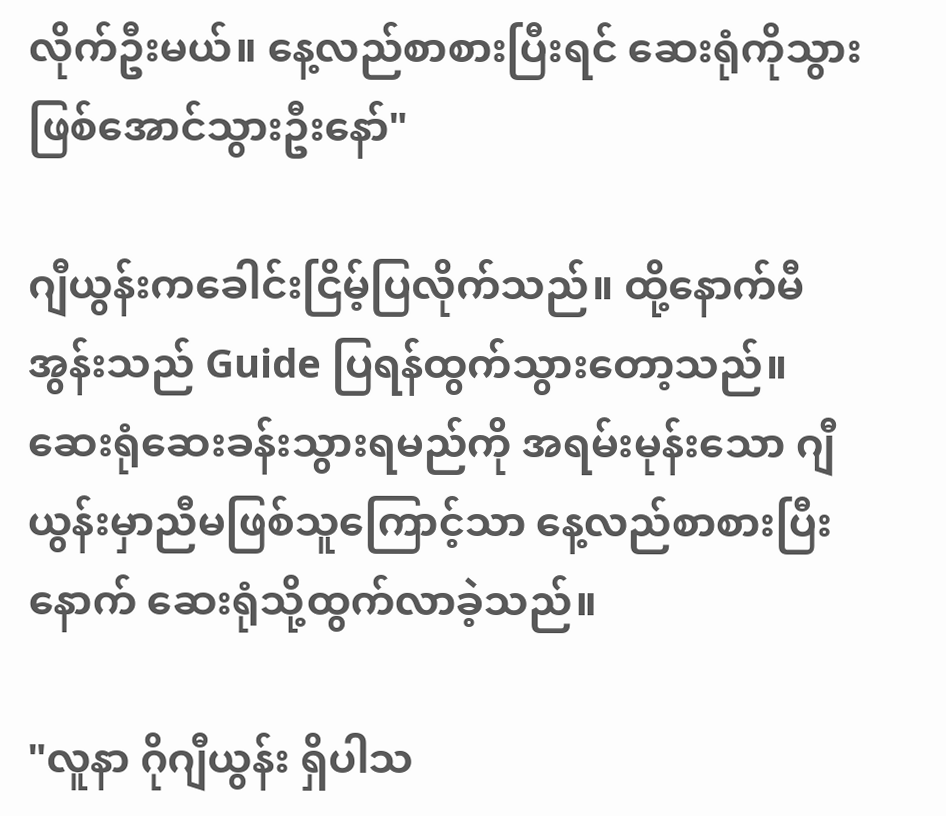လိုက်ဦးမယ်။ နေ့လည်စာစားပြီးရင် ဆေးရုံကိုသွားဖြစ်အောင်သွားဦးနော်"

ဂျီယွန်းကခေါင်းငြိမ့်ပြလိုက်သည်။ ထို့နောက်မီအွန်းသည် Guide ပြရန်ထွက်သွားတော့သည်။
ဆေးရုံဆေးခန်းသွားရမည်ကို အရမ်းမုန်းသော ဂျီယွန်းမှာညီမဖြစ်သူကြောင့်သာ နေ့လည်စာစားပြီးနောက် ဆေးရုံသို့ထွက်လာခဲ့သည်။

"လူနာ ဂိုဂျီယွန်း ရှိပါသ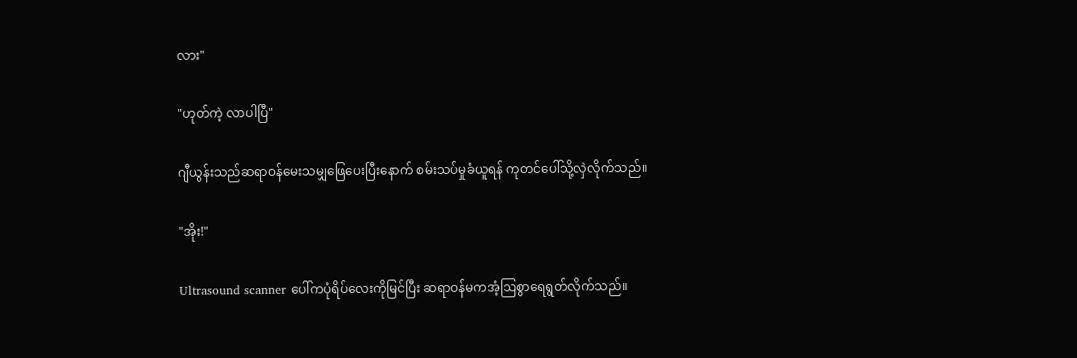လား"

"ဟုတ်ကဲ့ လာပါပြီ"

ဂျီယွန်းသည်ဆရာဝန်မေးသမျှဖြေပေးပြီးနောက် စမ်းသပ်မှုခံယူရန် ကုတင်ပေါ်သို့လှဲလိုက်သည်။

"အိုး!"

Ultrasound scanner ပေါ်ကပုံရိပ်လေးကိုမြင်ပြီး ဆရာဝန်မကအံ့ဩစွာရေရွတ်လိုက်သည်။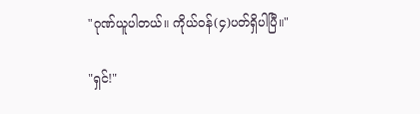"ဂုဏ်ယူပါတယ်။ ကိုယ်ဝန်(၄)ပတ်ရှိပါပြီ။"

"ရှင်!"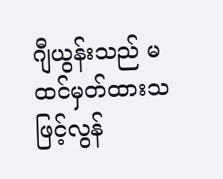ဂျီယွန်းသည် မထင်မှတ်ထားသဖြင့်လွန်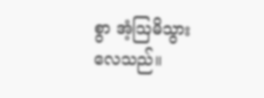စွာ အံ့ဩမိသွားလေသည်။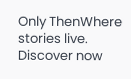Only ThenWhere stories live. Discover now